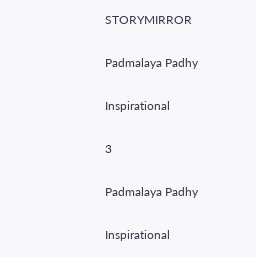STORYMIRROR

Padmalaya Padhy

Inspirational

3

Padmalaya Padhy

Inspirational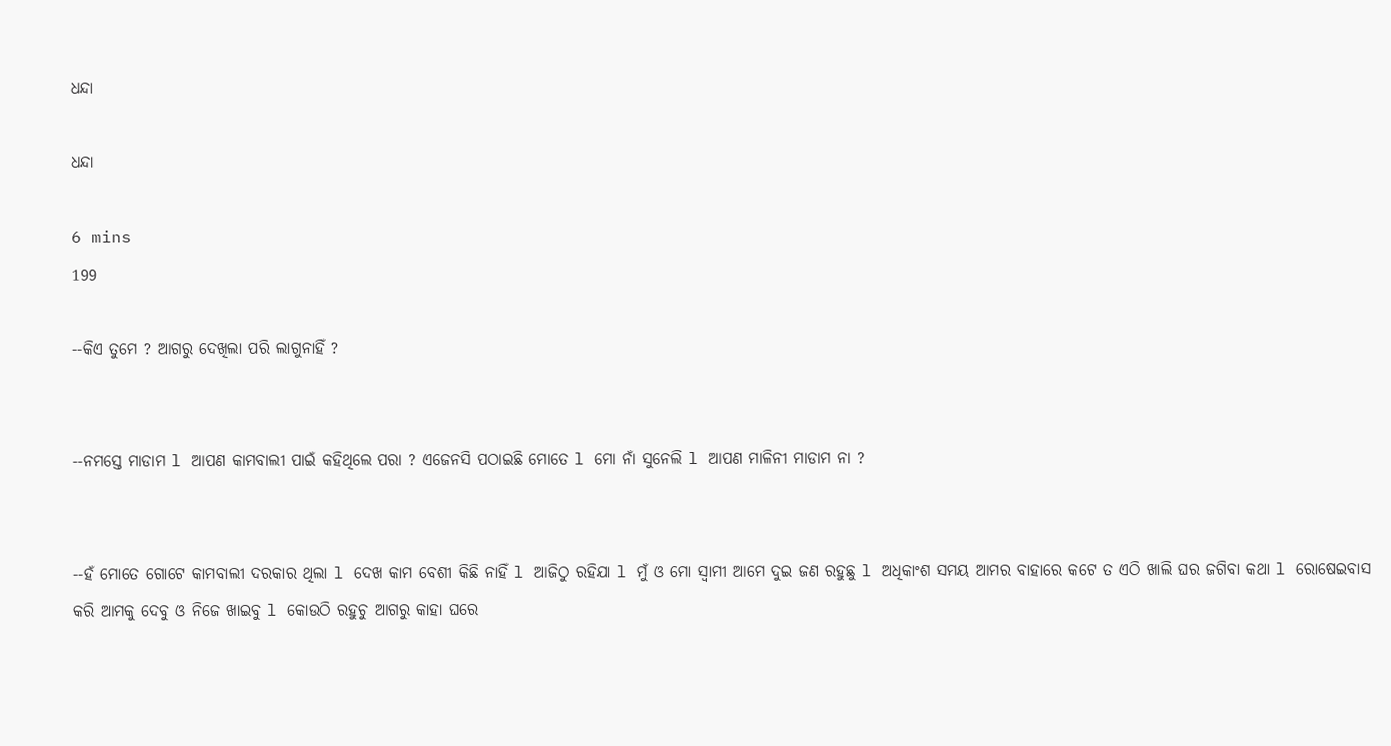ଧନ୍ଦା

ଧନ୍ଦା

6 mins
199

--କିଏ ତୁମେ ? ଆଗରୁ ଦେଖିଲା ପରି ଲାଗୁନାହିଁ ?


--ନମସ୍ତେ ମାଡାମ l ଆପଣ କାମବାଲୀ ପାଇଁ କହିଥିଲେ ପରା ? ଏଜେନସି ପଠାଇଛି ମୋତେ l ମୋ ନାଁ ସୁନେଲି l ଆପଣ ମାଳିନୀ ମାଡାମ ନା ?


--ହଁ ମୋତେ ଗୋଟେ କାମବାଲୀ ଦରକାର ଥିଲା l ଦେଖ କାମ ବେଶୀ କିଛି ନାହିଁ l ଆଜିଠୁ ରହିଯା l ମୁଁ ଓ ମୋ ସ୍ୱାମୀ ଆମେ ଦୁଇ ଜଣ ରହୁଛୁ l ଅଧିକାଂଶ ସମୟ ଆମର ବାହାରେ କଟେ ତ ଏଠି ଖାଲି ଘର ଜଗିବା କଥା l ରୋଷେଇବାସ କରି ଆମକୁ ଦେବୁ ଓ ନିଜେ ଖାଇବୁ l କୋଉଠି ରହୁଚୁ ଆଗରୁ କାହା ଘରେ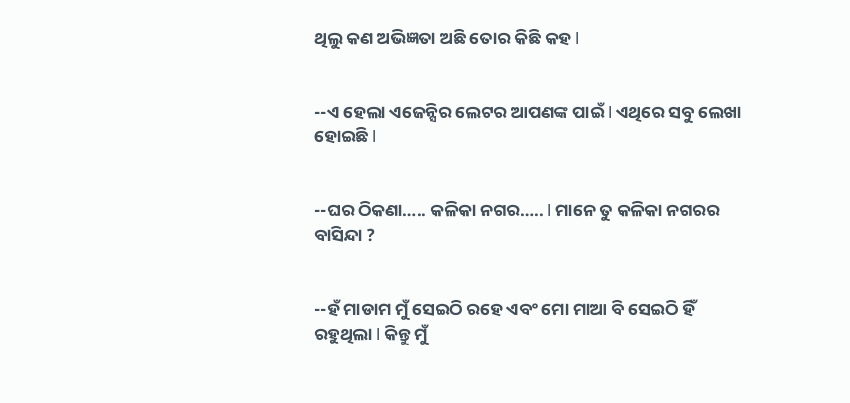ଥିଲୁ କଣ ଅଭିଜ୍ଞତା ଅଛି ତୋର କିଛି କହ l


--ଏ ହେଲା ଏଜେନ୍ସିର ଲେଟର ଆପଣଙ୍କ ପାଇଁ l ଏଥିରେ ସବୁ ଲେଖା ହୋଇଛି l


--ଘର ଠିକଣା….. କଳିକା ନଗର….. l ମାନେ ତୁ କଳିକା ନଗରର ବାସିନ୍ଦା ?


--ହଁ ମାଡାମ ମୁଁ ସେଇଠି ରହେ ଏବଂ ମୋ ମାଆ ବି ସେଇଠି ହିଁ ରହୁଥିଲା l କିନ୍ତୁ ମୁଁ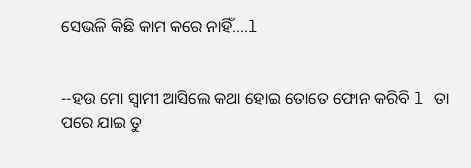ସେଭଳି କିଛି କାମ କରେ ନାହିଁ….l


--ହଉ ମୋ ସ୍ୱାମୀ ଆସିଲେ କଥା ହୋଇ ତୋତେ ଫୋନ କରିବି l ତା ପରେ ଯାଇ ତୁ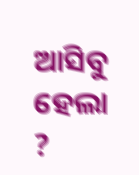ଆସିବୁ ହେଲା ?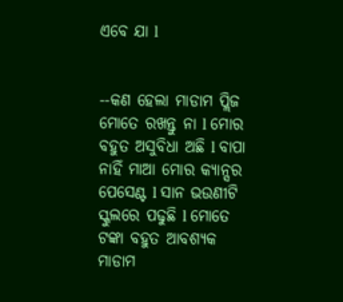ଏବେ ଯା l


--କଣ ହେଲା ମାଡାମ ପ୍ଲିଜ ମୋତେ ରଖନ୍ତୁ ନା l ମୋର ବହୁତ ଅସୁବିଧା ଅଛି l ବାପା ନାହିଁ ମାଆ ମୋର କ୍ୟାନ୍ସର ପେସେଣ୍ଟ l ସାନ ଭଉଣୀଟି ସ୍କୁଲରେ ପଢୁଛି l ମୋତେ ଟଙ୍କା ବହୁତ ଆବଶ୍ୟକ ମାଡାମ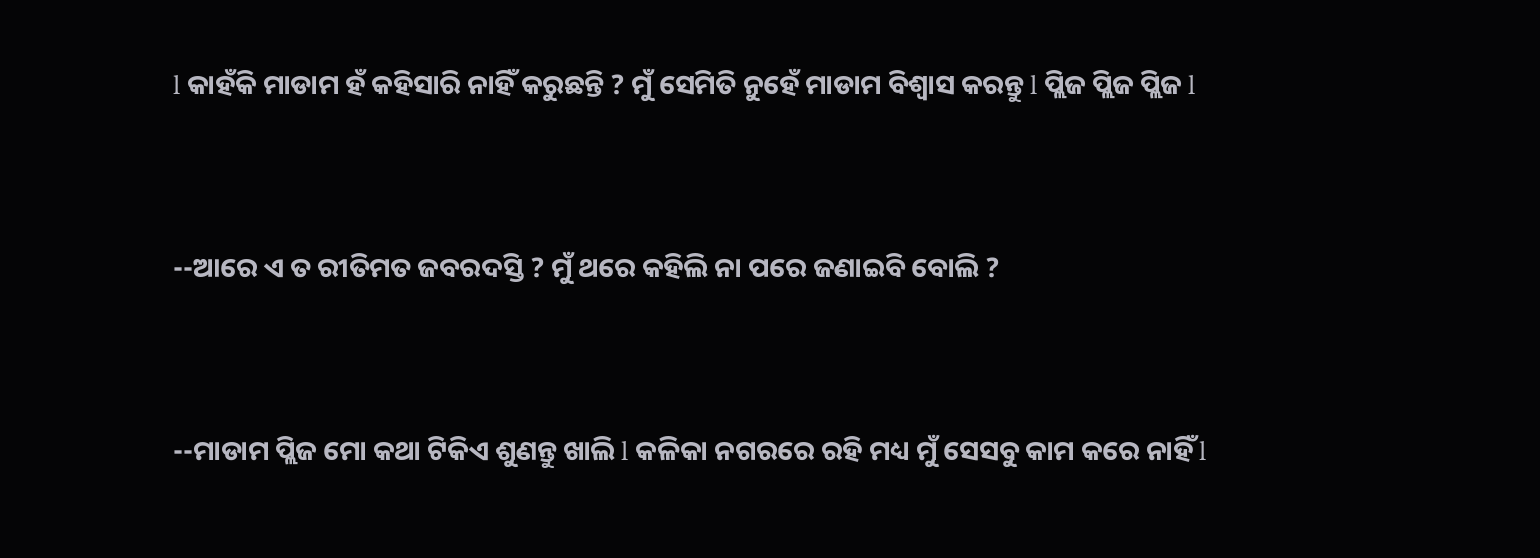l କାହଁକି ମାଡାମ ହଁ କହିସାରି ନାହିଁ କରୁଛନ୍ତି ? ମୁଁ ସେମିତି ନୁହେଁ ମାଡାମ ବିଶ୍ୱାସ କରନ୍ତୁ l ପ୍ଲିଜ ପ୍ଲିଜ ପ୍ଲିଜ l


--ଆରେ ଏ ତ ରୀତିମତ ଜବରଦସ୍ତି ? ମୁଁ ଥରେ କହିଲି ନା ପରେ ଜଣାଇବି ବୋଲି ?


--ମାଡାମ ପ୍ଲିଜ ମୋ କଥା ଟିକିଏ ଶୁଣନ୍ତୁ ଖାଲି l କଳିକା ନଗରରେ ରହି ମଧ୍ୟ ମୁଁ ସେସବୁ କାମ କରେ ନାହିଁ l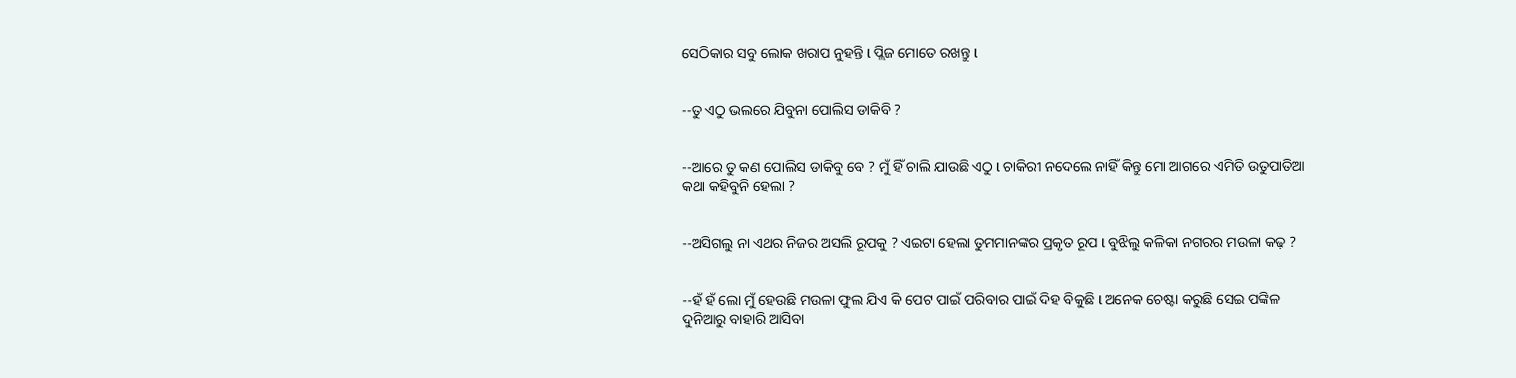ସେଠିକାର ସବୁ ଲୋକ ଖରାପ ନୁହନ୍ତି l ପ୍ଲିଜ ମୋତେ ରଖନ୍ତୁ l


--ତୁ ଏଠୁ ଭଲରେ ଯିବୁନା ପୋଲିସ ଡାକିବି ?


--ଆରେ ତୁ କଣ ପୋଲିସ ଡାକିବୁ ବେ ? ମୁଁ ହିଁ ଚାଲି ଯାଉଛି ଏଠୁ l ଚାକିରୀ ନଦେଲେ ନାହିଁ କିନ୍ତୁ ମୋ ଆଗରେ ଏମିତି ଉତୁପାତିଆ କଥା କହିବୁନି ହେଲା ?


--ଅସିଗଲୁ ନା ଏଥର ନିଜର ଅସଲି ରୂପକୁ ? ଏଇଟା ହେଲା ତୁମମାନଙ୍କର ପ୍ରକୃତ ରୂପ l ବୁଝିଲୁ କଳିକା ନଗରର ମଉଳା କଢ଼ ?


--ହଁ ହଁ ଲୋ ମୁଁ ହେଉଛି ମଉଳା ଫୁଲ ଯିଏ କି ପେଟ ପାଇଁ ପରିବାର ପାଇଁ ଦିହ ବିକୁଛି l ଅନେକ ଚେଷ୍ଟା କରୁଛି ସେଇ ପଙ୍କିଳ ଦୁନିଆରୁ ବାହାରି ଆସିବା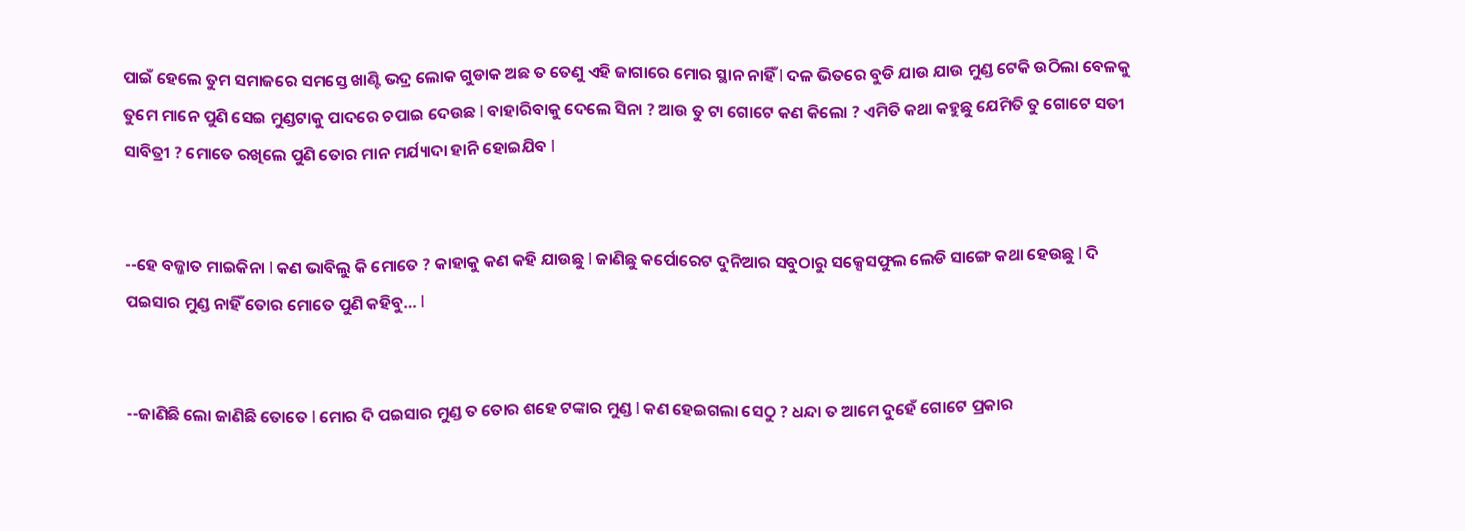ପାଇଁ ହେଲେ ତୁମ ସମାଜରେ ସମସ୍ତେ ଖାଣ୍ଟି ଭଦ୍ର ଲୋକ ଗୁଡାକ ଅଛ ତ ତେଣୁ ଏହି ଜାଗାରେ ମୋର ସ୍ଥାନ ନାହିଁ l ଦଳ ଭିତରେ ବୁଡି ଯାଉ ଯାଉ ମୁଣ୍ଡ ଟେକି ଉଠିଲା ବେଳକୁ ତୁମେ ମାନେ ପୁଣି ସେଇ ମୁଣ୍ଡଟାକୁ ପାଦରେ ଚପାଇ ଦେଉଛ l ବାହାରିବାକୁ ଦେଲେ ସିନା ? ଆଉ ତୁ ଟା ଗୋଟେ କଣ କିଲୋ ? ଏମିତି କଥା କହୁଛୁ ଯେମିତି ତୁ ଗୋଟେ ସତୀ ସାବିତ୍ରୀ ? ମୋତେ ରଖିଲେ ପୁଣି ତୋର ମାନ ମର୍ଯ୍ୟାଦା ହାନି ହୋଇଯିବ l


--ହେ ବଜ୍ଜାତ ମାଇକିନା l କଣ ଭାବିଲୁ କି ମୋତେ ? କାହାକୁ କଣ କହି ଯାଉଛୁ l ଜାଣିଛୁ କର୍ପୋରେଟ ଦୁନିଆର ସବୁଠାରୁ ସକ୍ସେସଫୁଲ ଲେଡି ସାଙ୍ଗେ କଥା ହେଉଛୁ l ଦି ପଇସାର ମୁଣ୍ଡ ନାହିଁ ତୋର ମୋତେ ପୁଣି କହିବୁ… l


--ଜାଣିଛି ଲୋ ଜାଣିଛି ତୋତେ l ମୋର ଦି ପଇସାର ମୁଣ୍ଡ ତ ତୋର ଶହେ ଟଙ୍କାର ମୁଣ୍ଡ l କଣ ହେଇଗଲା ସେଠୁ ? ଧନ୍ଦା ତ ଆମେ ଦୁହେଁ ଗୋଟେ ପ୍ରକାର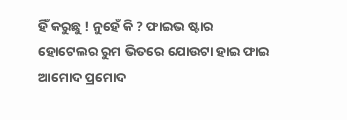ହିଁ କରୁଛୁ ! ନୁହେଁ କି ? ଫାଇଭ ଷ୍ଟାର ହୋଟେଲର ରୁମ ଭିତରେ ଯୋଉଟା ହାଇ ଫାଇ ଆମୋଦ ପ୍ରମୋଦ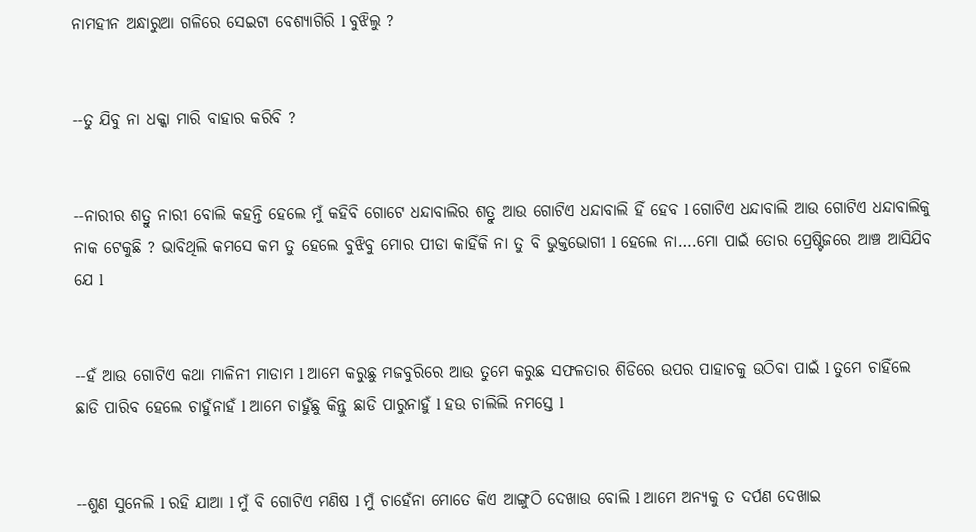ନାମହୀନ ଅନ୍ଧାରୁଆ ଗଳିରେ ସେଇଟା ବେଶ୍ୟାଗିରି l ବୁଝିଲୁ ?


--ତୁ ଯିବୁ ନା ଧକ୍କା ମାରି ବାହାର କରିବି ?


--ନାରୀର ଶତ୍ରୁ ନାରୀ ବୋଲି କହନ୍ତି ହେଲେ ମୁଁ କହିବି ଗୋଟେ ଧନ୍ଦାବାଲିର ଶତ୍ରୁ ଆଉ ଗୋଟିଏ ଧନ୍ଦାବାଲି ହିଁ ହେବ l ଗୋଟିଏ ଧନ୍ଦାବାଲି ଆଉ ଗୋଟିଏ ଧନ୍ଦାବାଲିକୁ ନାକ ଟେକୁଛି ? ଭାବିଥିଲି କମସେ କମ ତୁ ହେଲେ ବୁଝିବୁ ମୋର ପୀଡା କାହିଁକି ନା ତୁ ବି ଭୁକ୍ତଭୋଗୀ l ହେଲେ ନା….ମୋ ପାଇଁ ତୋର ପ୍ରେଷ୍ଟିଜରେ ଆଞ୍ଚ ଆସିଯିବ ଯେ l


--ହଁ ଆଉ ଗୋଟିଏ କଥା ମାଳିନୀ ମାଡାମ l ଆମେ କରୁଛୁ ମଜବୁରିରେ ଆଉ ତୁମେ କରୁଛ ସଫଳତାର ଶିଡିରେ ଉପର ପାହାଚକୁ ଉଠିବା ପାଇଁ l ତୁମେ ଚାହିଁଲେ ଛାଡି ପାରିବ ହେଲେ ଚାହୁଁନାହଁ l ଆମେ ଚାହୁଁଛୁ କିନ୍ତୁ ଛାଡି ପାରୁନାହୁଁ l ହଉ ଚାଲିଲି ନମସ୍ତେ l


--ଶୁଣ ସୁନେଲି l ରହି ଯାଆ l ମୁଁ ବି ଗୋଟିଏ ମଣିଷ l ମୁଁ ଚାହେଁନା ମୋତେ କିଏ ଆଙ୍ଗୁଠି ଦେଖାଉ ବୋଲି l ଆମେ ଅନ୍ୟକୁ ତ ଦର୍ପଣ ଦେଖାଇ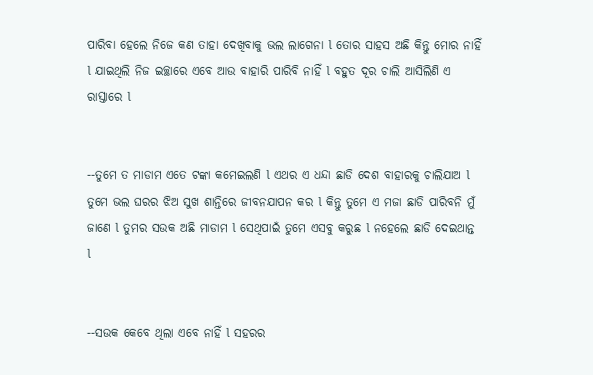ପାରିବା ହେଲେ ନିଜେ କଣ ତାହା ଦେଖିବାକୁ ଭଲ ଲାଗେନା l ତୋର ସାହସ ଅଛି କିନ୍ତୁ ମୋର ନାହିଁ l ଯାଇଥିଲି ନିଜ ଇଚ୍ଛାରେ ଏବେ ଆଉ ବାହାରି ପାରିବି ନାହିଁ l ବହୁତ ଦୂର ଚାଲି ଆସିଲିଣି ଏ ରାସ୍ତାରେ l


--ତୁମେ ତ ମାଡାମ ଏତେ ଟଙ୍କା କମେଇଲଣି l ଏଥର ଏ ଧନ୍ଦା ଛାଡି ଦେଶ ବାହାରକୁ ଚାଲିଯାଅ l ତୁମେ ଭଲ ଘରର ଝିଅ ସୁଖ ଶାନ୍ତିରେ ଜୀବନଯାପନ କର l କିନ୍ତୁ ତୁମେ ଏ ମଜା ଛାଡି ପାରିବନି ମୁଁ ଜାଣେ l ତୁମର ସଉକ ଅଛି ମାଡାମ l ସେଥିପାଇଁ ତୁମେ ଏସବୁ କରୁଛ l ନହେଲେ ଛାଡି ଦେଇଥାନ୍ତ l


--ସଉକ କେବେ ଥିଲା ଏବେ ନାହିଁ l ସହରର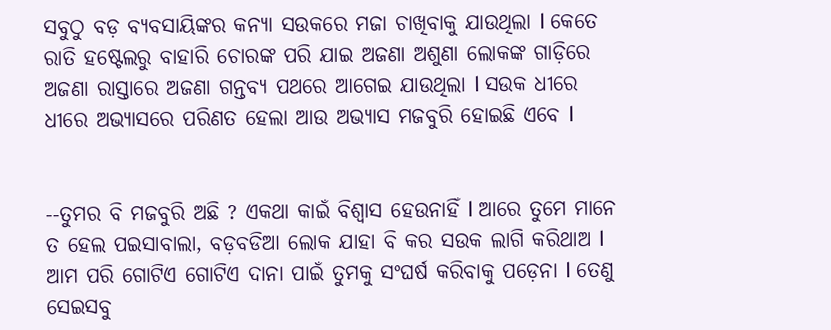ସବୁଠୁ ବଡ଼ ବ୍ୟବସାୟିଙ୍କର କନ୍ୟା ସଉକରେ ମଜା ଚାଖିବାକୁ ଯାଉଥିଲା l କେତେ ରାତି ହଷ୍ଟେଲରୁ ବାହାରି ଚୋରଙ୍କ ପରି ଯାଇ ଅଜଣା ଅଶୁଣା ଲୋକଙ୍କ ଗାଡ଼ିରେ ଅଜଣା ରାସ୍ତାରେ ଅଜଣା ଗନ୍ତବ୍ୟ ପଥରେ ଆଗେଇ ଯାଉଥିଲା l ସଉକ ଧୀରେ ଧୀରେ ଅଭ୍ୟାସରେ ପରିଣତ ହେଲା ଆଉ ଅଭ୍ୟାସ ମଜବୁରି ହୋଇଛି ଏବେ l


--ତୁମର ବି ମଜବୁରି ଅଛି ? ଏକଥା କାଇଁ ବିଶ୍ୱାସ ହେଉନାହିଁ l ଆରେ ତୁମେ ମାନେ ତ ହେଲ ପଇସାବାଲା, ବଡ଼ବଡିଆ ଲୋକ ଯାହା ବି କର ସଉକ ଲାଗି କରିଥାଅ l ଆମ ପରି ଗୋଟିଏ ଗୋଟିଏ ଦାନା ପାଇଁ ତୁମକୁ ସଂଘର୍ଷ କରିବାକୁ ପଡ଼େନା l ତେଣୁ ସେଇସବୁ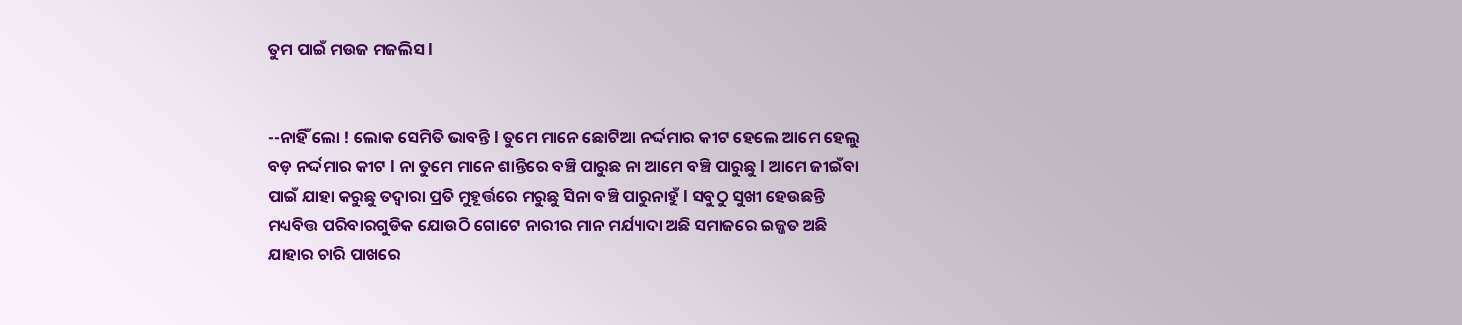ତୁମ ପାଇଁ ମଉଜ ମଜଲିସ l


--ନାହିଁ ଲୋ ! ଲୋକ ସେମିତି ଭାବନ୍ତି l ତୁମେ ମାନେ ଛୋଟିଆ ନର୍ଦ୍ଦମାର କୀଟ ହେଲେ ଆମେ ହେଲୁ ବଡ଼ ନର୍ଦ୍ଦମାର କୀଟ l ନା ତୁମେ ମାନେ ଶାନ୍ତିରେ ବଞ୍ଚି ପାରୁଛ ନା ଆମେ ବଞ୍ଚି ପାରୁଛୁ l ଆମେ ଜୀଇଁବା ପାଇଁ ଯାହା କରୁଛୁ ତଦ୍ୱାରା ପ୍ରତି ମୁହୂର୍ତ୍ତରେ ମରୁଛୁ ସିନା ବଞ୍ଚି ପାରୁନାହୁଁ l ସବୁଠୁ ସୁଖୀ ହେଉଛନ୍ତି ମଧ୍ୟବିତ୍ତ ପରିବାରଗୁଡିକ ଯୋଉଠି ଗୋଟେ ନାରୀର ମାନ ମର୍ଯ୍ୟାଦା ଅଛି ସମାଜରେ ଇଜ୍ଜତ ଅଛି ଯାହାର ଚାରି ପାଖରେ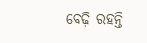ବେଢ଼ି ରହନ୍ତି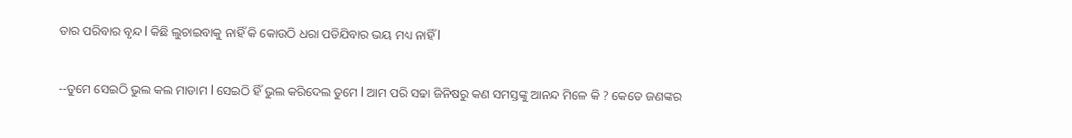ତାର ପରିବାର ବୃନ୍ଦ l କିଛି ଲୁଚାଇବାକୁ ନାହିଁ କି କୋଉଠି ଧରା ପଡିଯିବାର ଭୟ ମଧ୍ୟ ନାହିଁ l


--ତୁମେ ସେଇଠି ଭୁଲ କଲ ମାଡାମ l ସେଇଠି ହିଁ ଭୁଲ କରିଦେଲ ତୁମେ l ଆମ ପରି ସଢା ଜିନିଷରୁ କଣ ସମସ୍ତଙ୍କୁ ଆନନ୍ଦ ମିଳେ କି ? କେତେ ଜଣଙ୍କର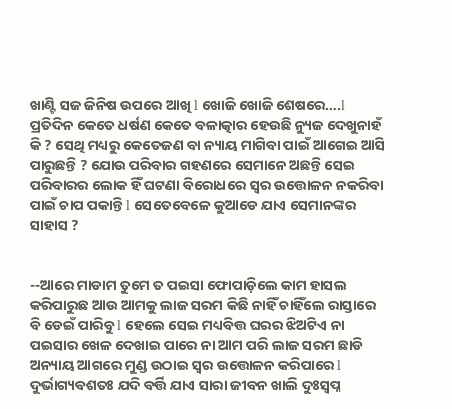ଖାଣ୍ଟି ସଜ ଜିନିଷ ଉପରେ ଆଖି l ଖୋଜି ଖୋଜି ଶେଷରେ….l ପ୍ରତିଦିନ କେତେ ଧର୍ଷଣ କେତେ ବଳାତ୍କାର ହେଉଛି ନ୍ୟୁଜ ଦେଖୁନାହଁ କି ? ସେଥି ମଧ୍ୟରୁ କେତେଜଣ ବା ନ୍ୟାୟ ମାଗିବା ପାଇଁ ଆଗେଇ ଆସି ପାରୁଛନ୍ତି ? ଯୋଉ ପରିବାର ଗହଣରେ ସେମାନେ ଅଛନ୍ତି ସେଇ ପରିବାରର ଲୋକ ହିଁ ଘଟଣା ବିରୋଧରେ ସ୍ୱର ଉତ୍ତୋଳନ ନକରିବା ପାଇଁ ଚାପ ପକାନ୍ତି l ସେତେବେଳେ କୁଆଡେ ଯାଏ ସେମାନଙ୍କର ସାହାସ ?


--ଆରେ ମାଡାମ ତୁମେ ତ ପଇସା ଫୋପାଡ଼ିଲେ କାମ ହାସଲ କରିପାରୁଛ ଆଉ ଆମକୁ ଲାଜ ସରମ କିଛି ନାହିଁ ଚାହିଁଲେ ରାସ୍ତାରେ ବି ଡେଇଁ ପାରିବୁ l ହେଲେ ସେଇ ମଧ୍ୟବିତ୍ତ ଘରର ଝିଅଟିଏ ନା ପଇସାର ଖେଳ ଦେଖାଇ ପାରେ ନା ଆମ ପରି ଲାଜ ସରମ ଛାଡି ଅନ୍ୟାୟ ଆଗରେ ମୁଣ୍ଡ ଉଠାଇ ସ୍ୱର ଉତ୍ତୋଳନ କରିପାରେ l ଦୁର୍ଭାଗ୍ୟବଶତଃ ଯଦି ବର୍ତ୍ତି ଯାଏ ସାରା ଜୀବନ ଖାଲି ଦୁଃସ୍ୱପ୍ନ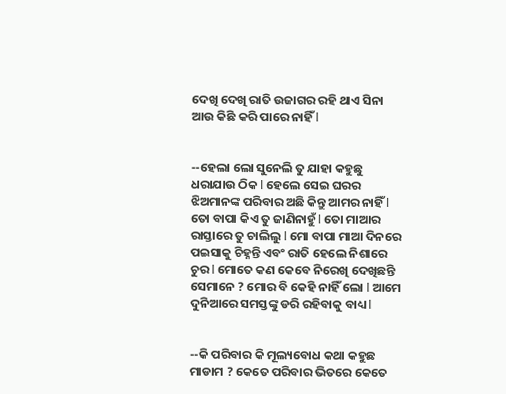ଦେଖି ଦେଖି ରାତି ଉଜାଗର ରହି ଥାଏ ସିନା ଆଉ କିଛି କରି ପାରେ ନାହିଁ l


--ହେଲା ଲୋ ସୁନେଲି ତୁ ଯାହା କହୁଛୁ ଧରାଯାଉ ଠିକ l ହେଲେ ସେଇ ଘରର ଝିଅମାନଙ୍କ ପରିବାର ଅଛି କିନ୍ତୁ ଆମର ନାହିଁ l ତୋ ବାପା କିଏ ତୁ ଜାଣିନାହୁଁ l ତୋ ମାଆର ରାସ୍ତାରେ ତୁ ଚାଲିଲୁ l ମୋ ବାପା ମାଆ ଦିନରେ ପଇସାକୁ ଚିହ୍ନନ୍ତି ଏବଂ ରାତି ହେଲେ ନିଶାରେ ଚୁର l ମୋତେ କଣ କେବେ ନିରେଖି ଦେଖିଛନ୍ତି ସେମାନେ ? ମୋର ବି କେହି ନାହିଁ ଲୋ l ଆମେ ଦୁନିଆରେ ସମସ୍ତଙ୍କୁ ଡରି ରହିବାକୁ ବାଧ୍ୟ l


--କି ପରିବାର କି ମୂଲ୍ୟବୋଧ କଥା କହୁଛ ମାଡାମ ? କେତେ ପରିବାର ଭିତରେ କେତେ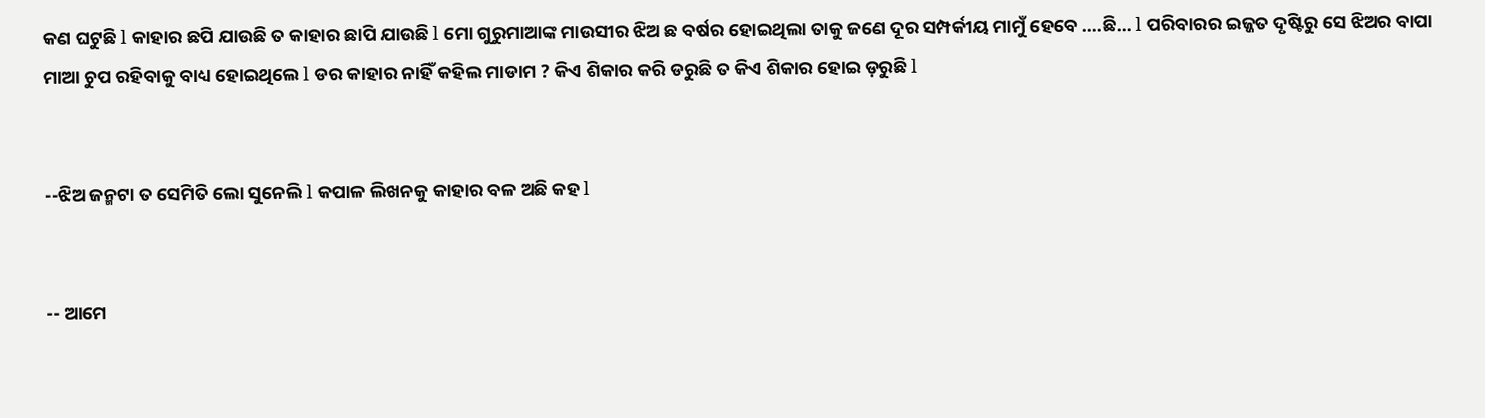କଣ ଘଟୁଛି l କାହାର ଛପି ଯାଉଛି ତ କାହାର ଛାପି ଯାଉଛି l ମୋ ଗୁରୁମାଆଙ୍କ ମାଉସୀର ଝିଅ ଛ ବର୍ଷର ହୋଇଥିଲା ତାକୁ ଜଣେ ଦୂର ସମ୍ପର୍କୀୟ ମାମୁଁ ହେବେ ….ଛି… l ପରିବାରର ଇଜ୍ଜତ ଦୃଷ୍ଟିରୁ ସେ ଝିଅର ବାପା ମାଆ ଚୁପ ରହିବାକୁ ବାଧ୍ୟ ହୋଇଥିଲେ l ଡର କାହାର ନାହିଁ କହିଲ ମାଡାମ ? କିଏ ଶିକାର କରି ଡରୁଛି ତ କିଏ ଶିକାର ହୋଇ ଡ଼ରୁଛି l


--ଝିଅ ଜନ୍ମଟା ତ ସେମିତି ଲୋ ସୁନେଲି l କପାଳ ଲିଖନକୁ କାହାର ବଳ ଅଛି କହ l


-- ଆମେ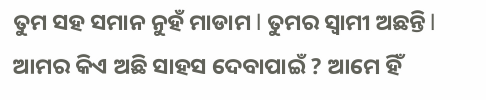ତୁମ ସହ ସମାନ ନୁହଁ ମାଡାମ l ତୁମର ସ୍ୱାମୀ ଅଛନ୍ତି l ଆମର କିଏ ଅଛି ସାହସ ଦେବାପାଇଁ ? ଆମେ ହିଁ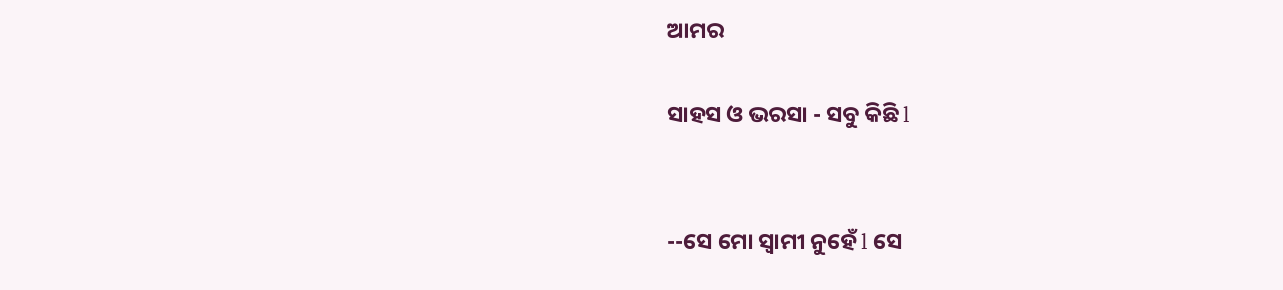ଆମର

ସାହସ ଓ ଭରସା - ସବୁ କିଛି l


--ସେ ମୋ ସ୍ୱାମୀ ନୁହେଁ l ସେ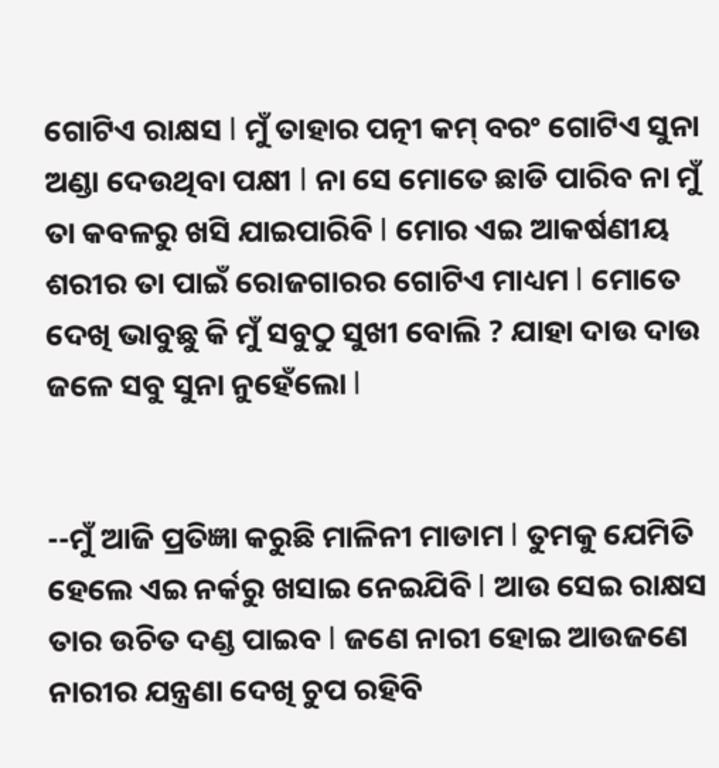ଗୋଟିଏ ରାକ୍ଷସ l ମୁଁ ତାହାର ପତ୍ନୀ କମ୍ ବରଂ ଗୋଟିଏ ସୁନା ଅଣ୍ଡା ଦେଉଥିବା ପକ୍ଷୀ l ନା ସେ ମୋତେ ଛାଡି ପାରିବ ନା ମୁଁ ତା କବଳରୁ ଖସି ଯାଇପାରିବି l ମୋର ଏଇ ଆକର୍ଷଣୀୟ ଶରୀର ତା ପାଇଁ ରୋଜଗାରର ଗୋଟିଏ ମାଧ୍ୟମ l ମୋତେ ଦେଖି ଭାବୁଛୁ କି ମୁଁ ସବୁଠୁ ସୁଖୀ ବୋଲି ? ଯାହା ଦାଉ ଦାଉ ଜଳେ ସବୁ ସୁନା ନୁହେଁଲୋ l


--ମୁଁ ଆଜି ପ୍ରତିଜ୍ଞା କରୁଛି ମାଳିନୀ ମାଡାମ l ତୁମକୁ ଯେମିତି ହେଲେ ଏଇ ନର୍କରୁ ଖସାଇ ନେଇଯିବି l ଆଉ ସେଇ ରାକ୍ଷସ ତାର ଉଚିତ ଦଣ୍ଡ ପାଇବ l ଜଣେ ନାରୀ ହୋଇ ଆଉଜଣେ ନାରୀର ଯନ୍ତ୍ରଣା ଦେଖି ଚୁପ ରହିବି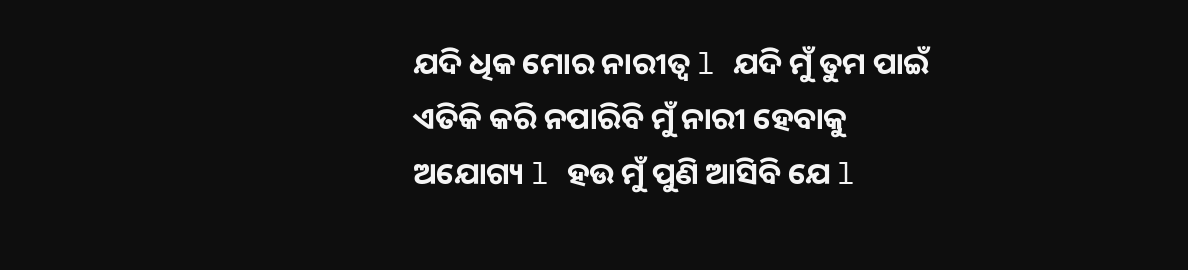ଯଦି ଧିକ ମୋର ନାରୀତ୍ୱ l ଯଦି ମୁଁ ତୁମ ପାଇଁ ଏତିକି କରି ନପାରିବି ମୁଁ ନାରୀ ହେବାକୁ ଅଯୋଗ୍ୟ l ହଉ ମୁଁ ପୁଣି ଆସିବି ଯେ l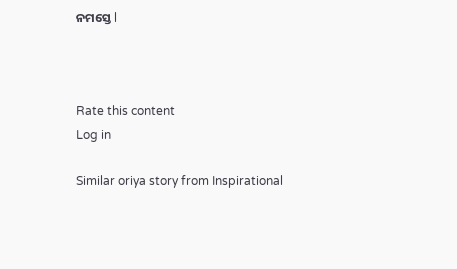ନମସ୍ତେ l



Rate this content
Log in

Similar oriya story from Inspirational